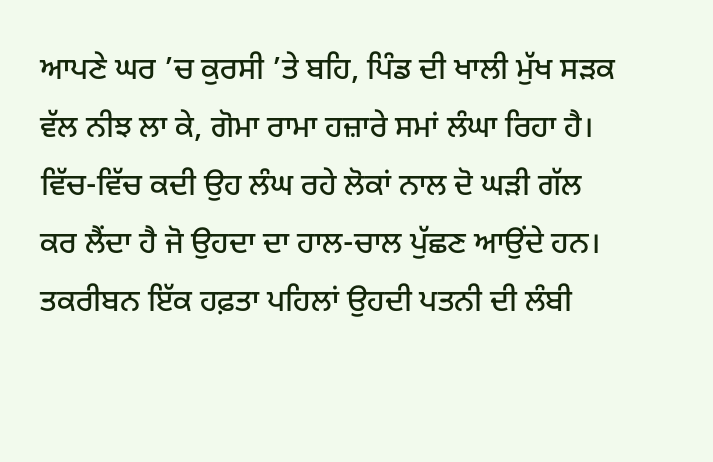ਆਪਣੇ ਘਰ ’ਚ ਕੁਰਸੀ ’ਤੇ ਬਹਿ, ਪਿੰਡ ਦੀ ਖਾਲੀ ਮੁੱਖ ਸੜਕ ਵੱਲ ਨੀਝ ਲਾ ਕੇ, ਗੋਮਾ ਰਾਮਾ ਹਜ਼ਾਰੇ ਸਮਾਂ ਲੰਘਾ ਰਿਹਾ ਹੈ।
ਵਿੱਚ-ਵਿੱਚ ਕਦੀ ਉਹ ਲੰਘ ਰਹੇ ਲੋਕਾਂ ਨਾਲ ਦੋ ਘੜੀ ਗੱਲ ਕਰ ਲੈਂਦਾ ਹੈ ਜੋ ਉਹਦਾ ਦਾ ਹਾਲ-ਚਾਲ ਪੁੱਛਣ ਆਉਂਦੇ ਹਨ। ਤਕਰੀਬਨ ਇੱਕ ਹਫ਼ਤਾ ਪਹਿਲਾਂ ਉਹਦੀ ਪਤਨੀ ਦੀ ਲੰਬੀ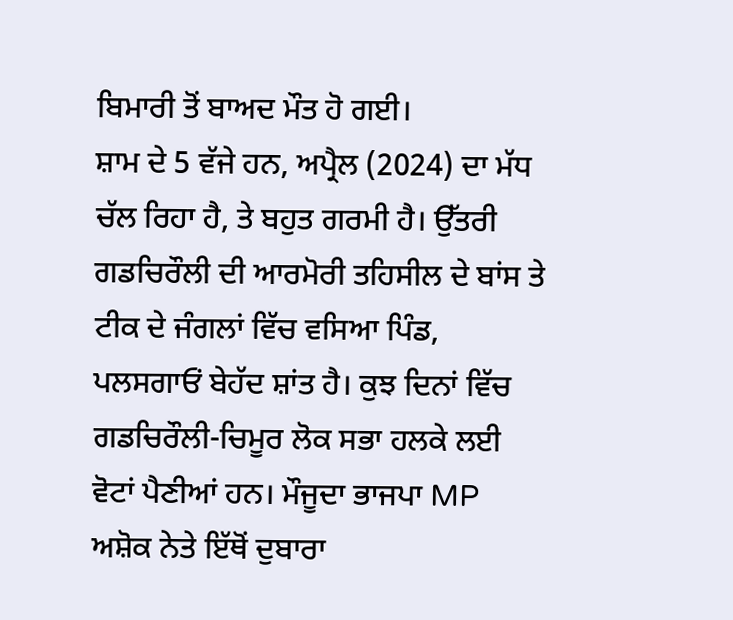ਬਿਮਾਰੀ ਤੋਂ ਬਾਅਦ ਮੌਤ ਹੋ ਗਈ।
ਸ਼ਾਮ ਦੇ 5 ਵੱਜੇ ਹਨ, ਅਪ੍ਰੈਲ (2024) ਦਾ ਮੱਧ ਚੱਲ ਰਿਹਾ ਹੈ, ਤੇ ਬਹੁਤ ਗਰਮੀ ਹੈ। ਉੱਤਰੀ ਗਡਚਿਰੌਲੀ ਦੀ ਆਰਮੋਰੀ ਤਹਿਸੀਲ ਦੇ ਬਾਂਸ ਤੇ ਟੀਕ ਦੇ ਜੰਗਲਾਂ ਵਿੱਚ ਵਸਿਆ ਪਿੰਡ, ਪਲਸਗਾਓਂ ਬੇਹੱਦ ਸ਼ਾਂਤ ਹੈ। ਕੁਝ ਦਿਨਾਂ ਵਿੱਚ ਗਡਚਿਰੌਲੀ-ਚਿਮੂਰ ਲੋਕ ਸਭਾ ਹਲਕੇ ਲਈ ਵੋਟਾਂ ਪੈਣੀਆਂ ਹਨ। ਮੌਜੂਦਾ ਭਾਜਪਾ MP ਅਸ਼ੋਕ ਨੇਤੇ ਇੱਥੋਂ ਦੁਬਾਰਾ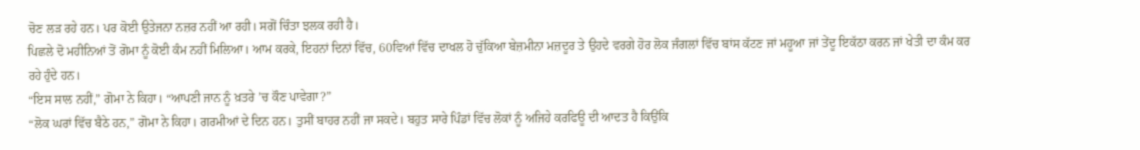ਚੋਣ ਲੜ ਰਹੇ ਹਨ। ਪਰ ਕੋਈ ਉਤੇਜਨਾ ਨਜ਼ਰ ਨਹੀਂ ਆ ਰਹੀ। ਸਗੋਂ ਚਿੰਤਾ ਝਲਕ ਰਹੀ ਹੈ।
ਪਿਛਲੇ ਦੋ ਮਹੀਨਿਆਂ ਤੋਂ ਗੋਮਾ ਨੂੰ ਕੋਈ ਕੰਮ ਨਹੀਂ ਮਿਲਿਆ। ਆਮ ਕਰਕੇ, ਇਹਨਾਂ ਦਿਨਾਂ ਵਿੱਚ, 60ਵਿਆਂ ਵਿੱਚ ਦਾਖਲ ਹੋ ਚੁੱਕਿਆ ਬੇਜ਼ਮੀਨਾ ਮਜ਼ਦੂਰ ਤੇ ਉਹਦੇ ਵਰਗੇ ਹੋਰ ਲੋਕ ਜੰਗਲਾਂ ਵਿੱਚ ਬਾਂਸ ਕੱਟਣ ਜਾਂ ਮਹੂਆ ਜਾਂ ਤੇਂਦੂ ਇਕੱਠਾ ਕਰਨ ਜਾਂ ਖੇਤੀ ਦਾ ਕੰਮ ਕਰ ਰਹੇ ਹੁੰਦੇ ਹਨ।
“ਇਸ ਸਾਲ ਨਹੀਂ,” ਗੋਮਾ ਨੇ ਕਿਹਾ। “ਆਪਣੀ ਜਾਨ ਨੂੰ ਖ਼ਤਰੇ ’ਚ ਕੌਣ ਪਾਵੇਗਾ?”
“ਲੋਕ ਘਰਾਂ ਵਿੱਚ ਬੈਠੇ ਹਨ,” ਗੋਮਾ ਨੇ ਕਿਹਾ। ਗਰਮੀਆਂ ਦੇ ਦਿਨ ਹਨ। ਤੁਸੀਂ ਬਾਹਰ ਨਹੀਂ ਜਾ ਸਕਦੇ। ਬਹੁਤ ਸਾਰੇ ਪਿੰਡਾਂ ਵਿੱਚ ਲੋਕਾਂ ਨੂੰ ਅਜਿਹੇ ਕਰਫਿਊ ਦੀ ਆਦਤ ਹੈ ਕਿਉਂਕਿ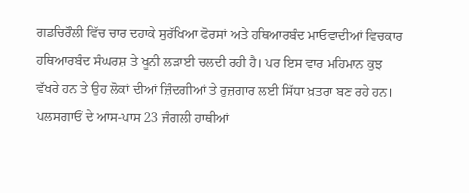ਗਡਚਿਰੌਲੀ ਵਿੱਚ ਚਾਰ ਦਹਾਕੇ ਸੁਰੱਖਿਆ ਫੋਰਸਾਂ ਅਤੇ ਹਥਿਆਰਬੰਦ ਮਾਓਵਾਦੀਆਂ ਵਿਚਕਾਰ ਹਥਿਆਰਬੰਦ ਸੰਘਰਸ਼ ਤੇ ਖੂਨੀ ਲੜਾਈ ਚਲਦੀ ਰਹੀ ਹੈ। ਪਰ ਇਸ ਵਾਰ ਮਹਿਮਾਨ ਕੁਝ ਵੱਖਰੇ ਹਨ ਤੇ ਉਹ ਲੋਕਾਂ ਦੀਆਂ ਜ਼ਿੰਦਗੀਆਂ ਤੇ ਰੁਜ਼ਗਾਰ ਲਈ ਸਿੱਧਾ ਖ਼ਤਰਾ ਬਣ ਰਹੇ ਹਨ।
ਪਲਸਗਾਓਂ ਦੇ ਆਸ-ਪਾਸ 23 ਜੰਗਲੀ ਹਾਥੀਆਂ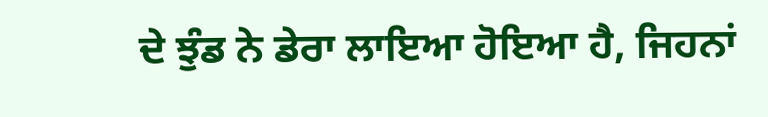ਦੇ ਝੁੰਡ ਨੇ ਡੇਰਾ ਲਾਇਆ ਹੋਇਆ ਹੈ, ਜਿਹਨਾਂ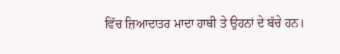ਵਿੱਚ ਜ਼ਿਆਦਾਤਰ ਮਾਦਾ ਹਾਥੀ ਤੇ ਉਹਨਾਂ ਦੇ ਬੱਚੇ ਹਨ।